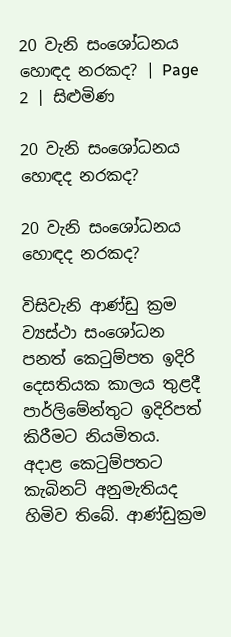20 වැනි සංශෝධනය හොඳද නරකද? | Page 2 | සිළුමිණ

20 වැනි සංශෝධනය හොඳද නරකද?

20 වැනි සංශෝධනය හොඳද නරකද?

විසිවැනි ආණ්ඩු ක්‍රම ව්‍යස්ථා සංශෝධන පනත් කෙටුම්පත ඉදිරි දෙසතියක කාලය තුළදී පාර්ලිමේන්තුට ඉදිරිපත් කිරීමට නියමිතය. අදාළ කෙටුම්පතට කැබිනට් අනුමැතියද හිමිව තිබේ. ආණ්ඩුක්‍රම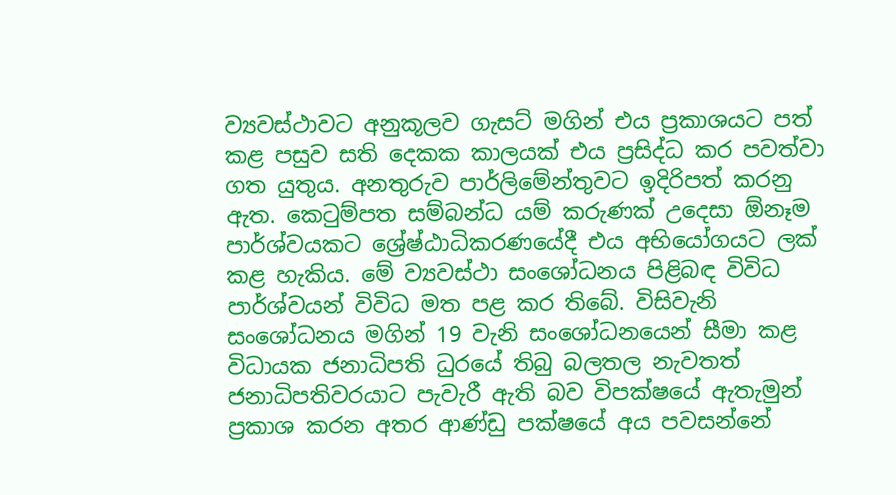ව්‍යවස්ථාවට අනුකූලව ගැසට් මගින් එය ප්‍රකාශයට පත් කළ පසුව සති දෙකක කාලයක් එය ප්‍රසිද්ධ කර පවත්වා ගත යුතුය. අනතුරුව පාර්ලිමේන්තුවට ඉදිරිපත් කරනු ඇත. කෙටුම්පත සම්බන්ධ යම් කරුණක් උදෙසා ඕනෑම පාර්ශ්වයකට ශ්‍රේෂ්ඨාධිකරණයේදී එය අභියෝගයට ලක් කළ හැකිය. මේ ව්‍යවස්ථා සංශෝධනය පිළිබඳ විවිධ පාර්ශ්වයන් විවිධ මත පළ කර තිබේ. විසිවැනි සංශෝධනය මගින් 19 වැනි සංශෝධනයෙන් සීමා කළ විධායක ජනාධිපති ධුරයේ තිබු බලතල නැවතත් ජනාධිපතිවරයාට පැවැරී ඇති බව විපක්ෂයේ ඇතැමුන් ප්‍රකාශ කරන අතර ආණ්ඩු පක්ෂයේ අය පවසන්නේ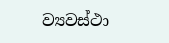ව්‍යවස්ථා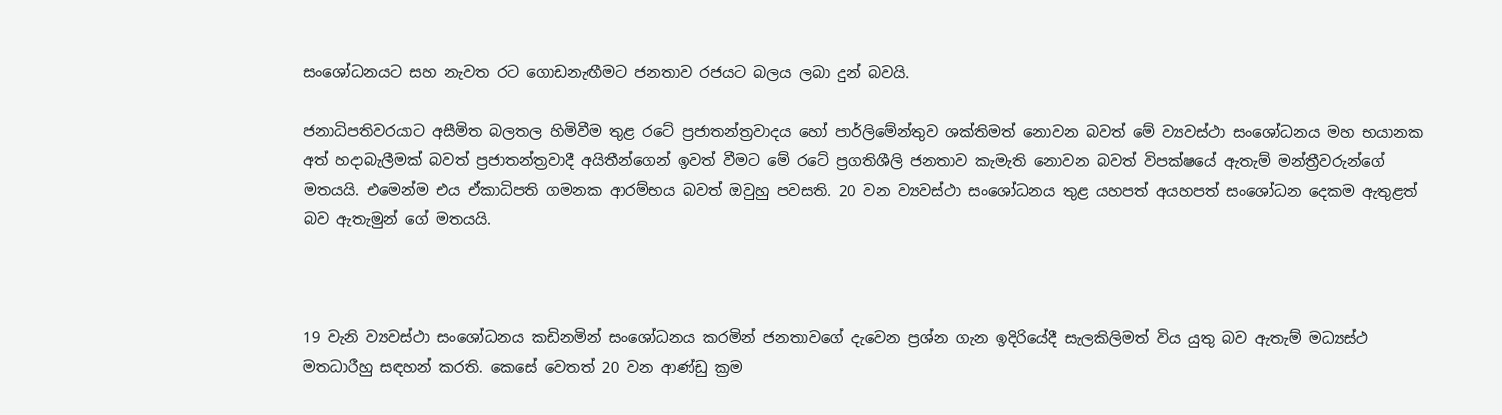සංශෝධනයට සහ නැවත රට ගොඩනැඟීමට ජනතාව රජයට බලය ලබා දුන් බවයි.

ජනාධිපතිවරයාට අසීමිත බලතල හිමිවීම තුළ රටේ ප්‍රජාතන්ත්‍රවාදය හෝ පාර්ලිමේන්තුව ශක්තිමත් නොවන බවත් මේ ව්‍යවස්ථා සංශෝධනය මහ භයානක අත් හදාබැලීමක් බවත් ප්‍රජාතන්ත්‍රවාදී අයිතීන්ගෙන් ඉවත් වීමට මේ රටේ ප්‍රගතිශීලි ජනතාව කැමැති නොවන බවත් විපක්ෂයේ ඇතැම් මන්ත්‍රීවරුන්ගේ මතයයි. එමෙන්ම එය ඒකාධිපති ගමනක ආරම්භය බවත් ඔවුහු පවසති. 20 වන ව්‍යවස්ථා සංශෝධනය තුළ යහපත් අයහපත් සංශෝධන දෙකම ඇතුළත් බව ඇතැමුන් ගේ මතයයි.



19 වැනි ව්‍යවස්ථා සංශෝධනය කඩිනමින් සංශෝධනය කරමින් ජනතාවගේ දැවෙන ප්‍රශ්න ගැන ඉදිරියේදී සැලකිලිමත් විය යුතු බව ඇතැම් මධ්‍යස්ථ මතධාරීහු සඳහන් කරති. කෙසේ වෙතත් 20 වන ආණ්ඩු ක්‍රම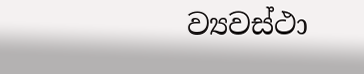ව්‍යවස්ථා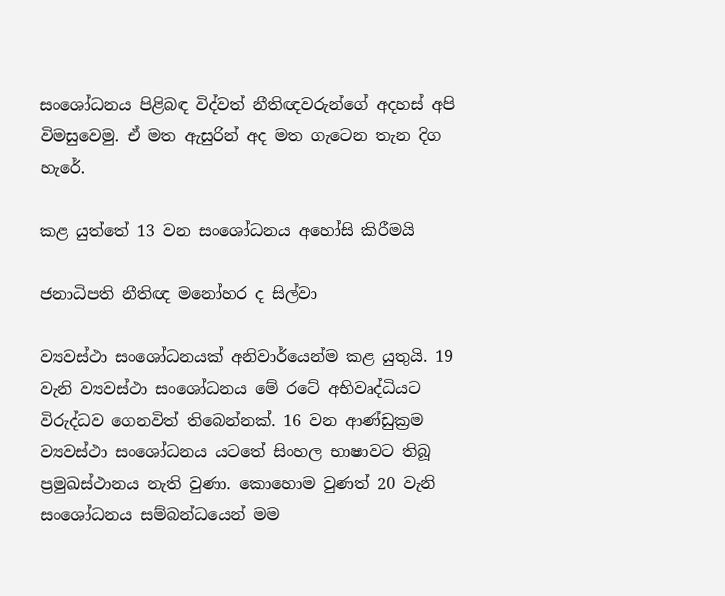සංශෝධනය පිළිබඳ විද්වත් නීතිඥවරුන්ගේ අදහස් අපි විමසුවෙමු. ඒ මත ඇසුරින් අද මත ගැටෙන තැන දිග හැරේ.

කළ යුත්තේ 13 වන සංශෝධනය අහෝසි කිරීමයි

ජනාධිපති නීතිඥ මනෝහර ද සිල්වා

ව්‍යවස්ථා සංශෝධනයක් අනිවාර්යෙන්ම කළ යුතුයි. 19 වැනි ව්‍යවස්ථා සංශෝධනය මේ රටේ අභිවෘද්ධියට විරුද්ධව ගෙනවිත් තිබෙන්නක්. 16 වන ආණ්ඩුක්‍රම ව්‍යවස්ථා සංශෝධනය යටතේ සිංහල භාෂාවට තිබූ ප්‍රමුඛස්ථානය නැති වුණා. කොහොම වුණත් 20 වැනි සංශෝධනය සම්බන්ධයෙන් මම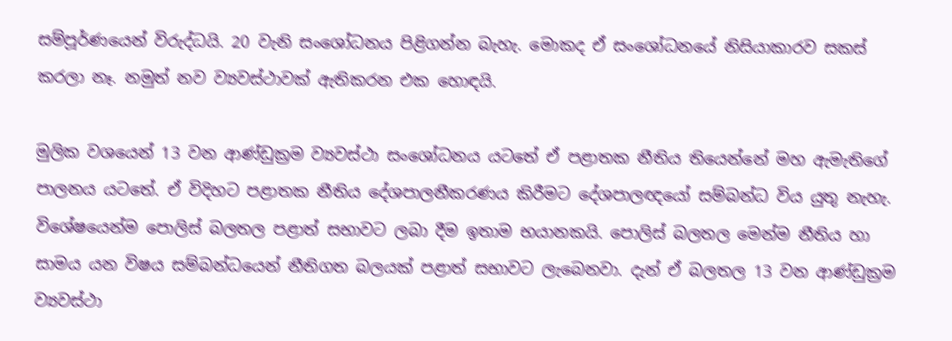සම්පූර්ණයෙන් විරුද්ධයි. 20 වැනි සංශෝධනය පිළිගන්න බැහැ. මොකද ඒ සංශෝධනයේ නිසියාකාරව සකස් කරලා නෑ. නමුත් නව ව්‍යවස්ථාවක් ඇතිකරන එක හොඳයි.

මුලික වශයෙන් 13 වන ආණ්ඩුක්‍රම ව්‍යවස්ථා සංශෝධනය යටතේ ඒ පළාතක නීතිය තියෙන්නේ මහ ඇමැතිගේ පාලනය යටතේ. ඒ විදිහට පළාතක නීතිය දේශපාලනීකරණය කිරීමට දේශපාලඥයෝ සම්බන්ධ විය යුතු නැහැ. විශේෂයෙන්ම පොලිස් බලතල පළාත් සභාවට ලබා දීම ඉතාම භයානකයි. පොලිස් බලතල මෙන්ම නීතිය හා සාමය යන විෂය සම්බන්ධයෙන් නීතිගත බලයක් පළාත් සභාවට ලැබෙනවා. දැන් ඒ බලතල 13 වන ආණ්ඩුක්‍රම ව්‍යවස්ථා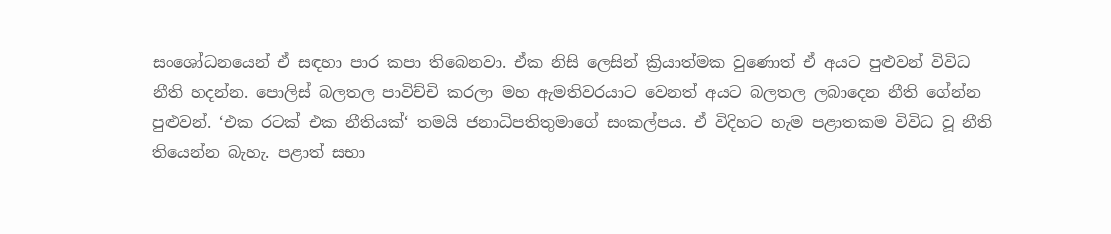සංශෝධනයෙන් ඒ සඳහා පාර කපා තිබෙනවා. ඒක නිසි ලෙසින් ක්‍රියාත්මක වුණොත් ඒ අයට පුළුවන් විවිධ නීති හදන්න. පොලිස් බලතල පාවිච්චි කරලා මහ ඇමතිවරයාට වෙනත් අයට බලතල ලබාදෙන නීති ගේන්න පුළුවන්. ‘එක රටක් එක නීතියක්‘ තමයි ජනාධිපතිතුමාගේ සංකල්පය. ඒ විදිහට හැම පළාතකම විවිධ වූ නීති තියෙන්න බැහැ. පළාත් සභා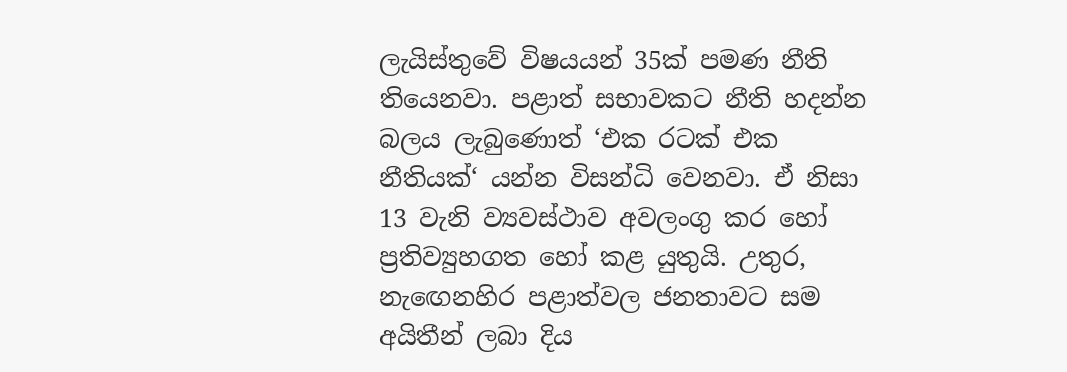ලැයිස්තුවේ විෂයයන් 35ක් පමණ නීති තියෙනවා. පළාත් සභාවකට නීති හදන්න බලය ලැබුණොත් ‘එක රටක් එක නීතියක්‘ යන්න විසන්ධි වෙනවා. ඒ නිසා 13 වැනි ව්‍යවස්ථාව අවලංගු කර හෝ ප්‍රතිව්‍යුහගත හෝ කළ යුතුයි. උතුර, නැඟෙනහිර පළාත්වල ජනතාවට සම අයිතීන් ලබා දිය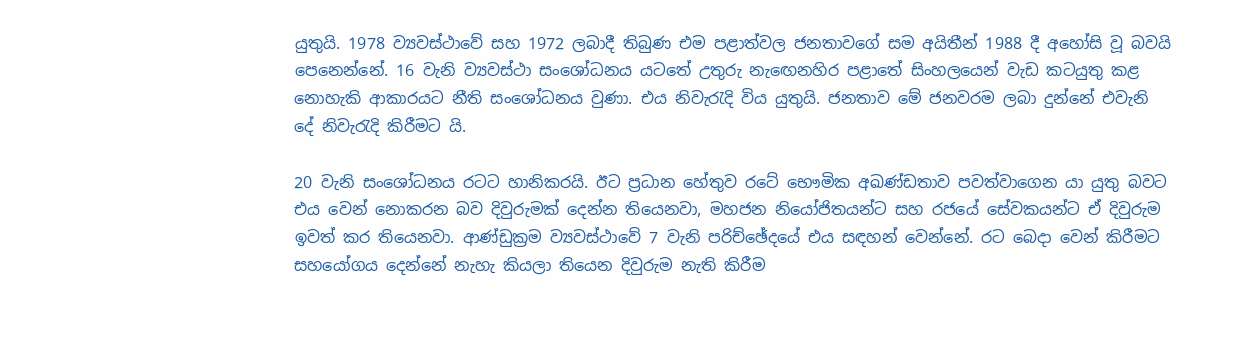යුතුයි. 1978 ව්‍යවස්ථාවේ සහ 1972 ලබාදී තිබුණ එම පළාත්වල ජනතාවගේ සම අයිතීන් 1988 දී අහෝසි වූ බවයි පෙනෙන්නේ. 16 වැනි ව්‍යවස්ථා සංශෝධනය යටතේ උතුරු නැඟෙනහිර පළාතේ සිංහලයෙන් වැඩ කටයුතු කළ නොහැකි ආකාරයට නීති සංශෝධනය වුණා. එය නිවැරැදි විය යුතුයි. ජනතාව මේ ජනවරම ලබා දුන්නේ එවැනි දේ නිවැරැදි කිරීමට යි.

20 වැනි සංශෝධනය රටට හානිකරයි. ඊට ප්‍රධාන හේතුව රටේ භෞමික අඛණ්ඩතාව පවත්වාගෙන යා යුතු බවට එය වෙන් නොකරන බව දිවුරුමක් දෙන්න තියෙනවා, මහජන නියෝජිතයන්ට සහ රජයේ සේවකයන්ට ඒ දිවුරුම ඉවත් කර තියෙනවා. ආණ්ඩුක්‍රම ව්‍යවස්ථාවේ 7 වැනි පරිච්ඡේදයේ එය සඳහන් වෙන්නේ. රට බෙදා වෙන් කිරීමට සහයෝගය දෙන්නේ නැහැ කියලා තියෙන දිවුරුම නැති කිරීම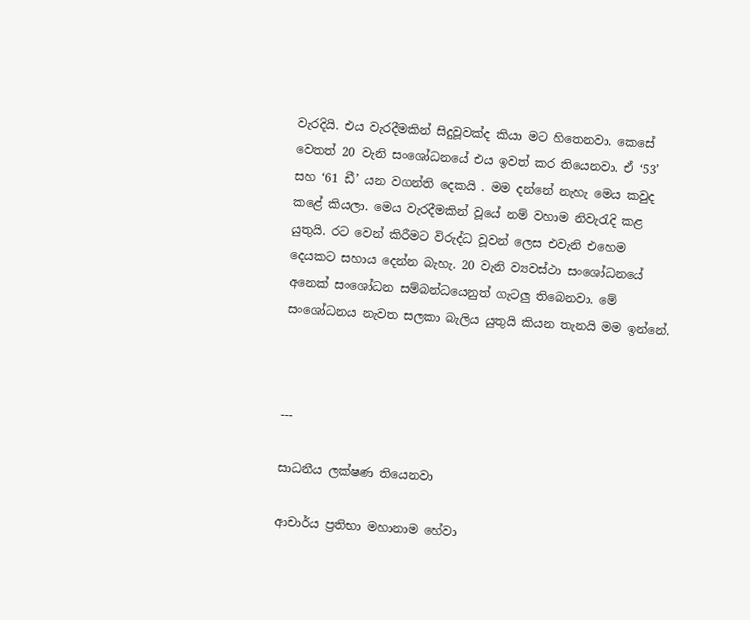වැරදියි. එය වැරදීමකින් සිදුවූවක්ද කියා මට හිතෙනවා. කෙසේ වෙතත් 20 වැනි සංශෝධනයේ එය ඉවත් කර තියෙනවා. ඒ ‘53’ සහ ‘61 ඩී’ යන වගන්ති දෙකයි . මම දන්නේ නැහැ මෙය කවුද කළේ කියලා. මෙය වැරදීමකින් වූයේ නම් වහාම නිවැරැදි කළ යුතුයි. රට වෙන් කිරීමට විරුද්ධ වූවන් ලෙස එවැනි එහෙම දෙයකට සහාය දෙන්න බැහැ. 20 වැනි ව්‍යවස්ථා සංශෝධනයේ අනෙක් සංශෝධන සම්බන්ධයෙනුත් ගැටලු තිබෙනවා. මේ සංශෝධනය නැවත සලකා බැලිය යුතුයි කියන තැනයි මම ඉන්නේ.



---

සාධනීය ලක්ෂණ තියෙනවා

ආචාර්ය ප්‍රතිභා මහානාම හේවා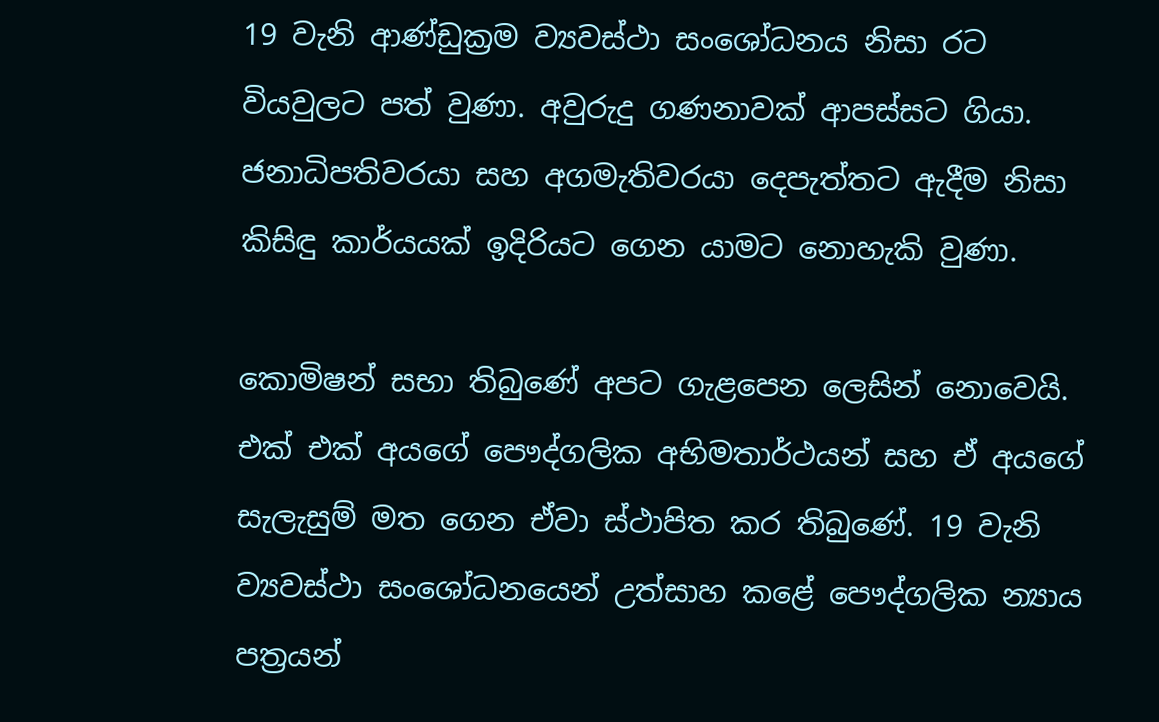19 වැනි ආණ්ඩුක්‍රම ව්‍යවස්ථා සංශෝධනය නිසා රට වියවුලට පත් වුණා. අවුරුදු ගණනාවක් ආපස්සට ගියා. ජනාධිපතිවරයා සහ අගමැතිවරයා දෙපැත්තට ඇදීම නිසා කිසිඳු කාර්යයක් ඉදිරියට ගෙන යාමට නොහැකි වුණා.

කොමිෂන් සභා තිබුණේ අපට ගැළපෙන ලෙසින් නොවෙයි. එක් එක් අයගේ පෞද්ගලික අභිමතාර්ථයන් සහ ඒ අයගේ සැලැසුම් මත ගෙන ඒවා ස්ථාපිත කර තිබුණේ. 19 වැනි ව්‍යවස්ථා සං‍ශෝධනයෙන් උත්සාහ කළේ පෞද්ගලික න්‍යාය පත්‍රයන්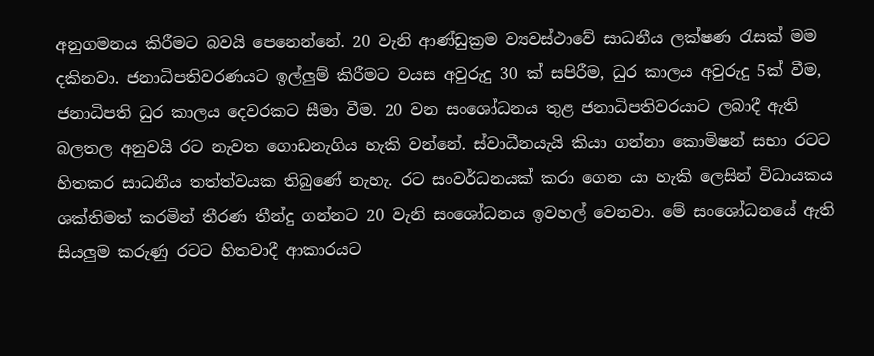අනුගමනය කිරීමට බවයි පෙනෙන්නේ. 20 වැනි ආණ්ඩුක්‍රම ව්‍යවස්ථාවේ සාධනීය ලක්ෂණ රැසක් මම දකිනවා. ජනාධිපතිවරණයට ඉල්ලුම් කිරීමට වයස අවුරුදු 30 ක් සපිරීම, ධුර කාලය අවුරුදු 5ක් වීම, ජනාධිපති ධුර කාලය දෙවරකට සීමා වීම. 20 වන සංශෝධනය තුළ ජනාධිපතිවරයාට ලබාදී ඇති බලතල අනුවයි රට නැවත ගොඩනැගිය හැකි වන්නේ. ස්වාධීනයැයි කියා ගන්නා කොමිෂන් සභා රටට හිතකර සාධනීය තත්ත්වයක තිබුණේ නැහැ. රට සංවර්ධනයක් කරා ගෙන යා හැකි ලෙසින් විධායකය ශක්තිමත් කරමින් තීරණ තීන්දු ගන්නට 20 වැනි සංශෝධනය ඉවහල් වෙනවා. මේ සංශෝධනයේ ඇති සියලුම කරුණු රටට හිතවාදී ආකාරයට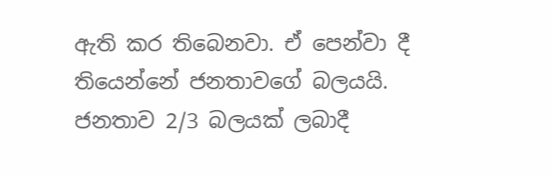ඇති කර තිබෙනවා. ඒ පෙන්වා දී තියෙන්නේ ජනතාවගේ බලයයි. ජනතාව 2/3 බලයක් ලබාදී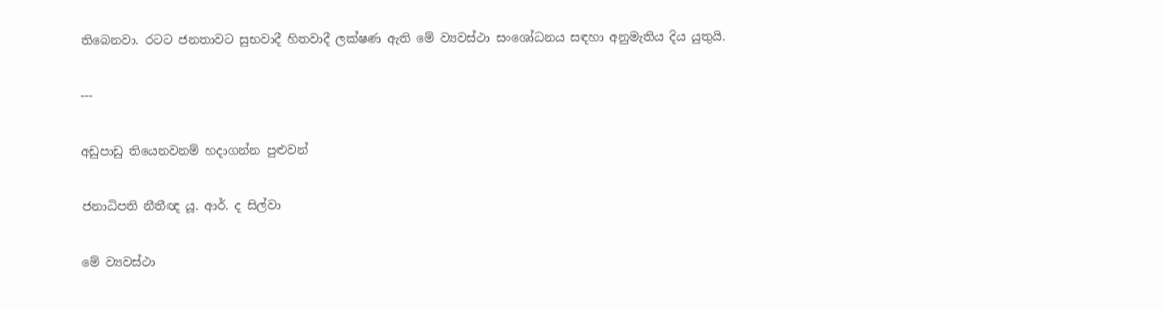තිබෙනවා. රටට ජනතාවට සුභවාදී හිතවාදී ලක්ෂණ ඇති මේ ව්‍යවස්ථා සංශෝධනය සඳහා අනුමැතිය දිය යුතුයි.

---

අඩුපාඩු තියෙනවනම් හදාගන්න පුළුවන්

ජනාධිපති නීතීඥ යූ. ආර්. ද සිල්වා

මේ ව්‍යවස්ථා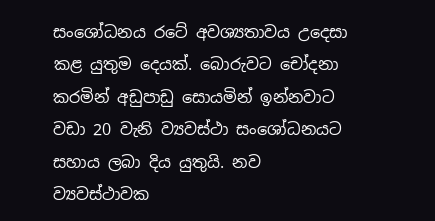සංශෝධනය රටේ අවශ්‍යතාවය උදෙසා කළ යුතුම දෙයක්. බොරුවට චෝදනා කරමින් අඩුපාඩු සොයමින් ඉන්නවාට වඩා 20 වැනි ව්‍යවස්ථා සංශෝධනයට සහාය ලබා දිය යුතුයි. නව ව්‍යවස්ථාවක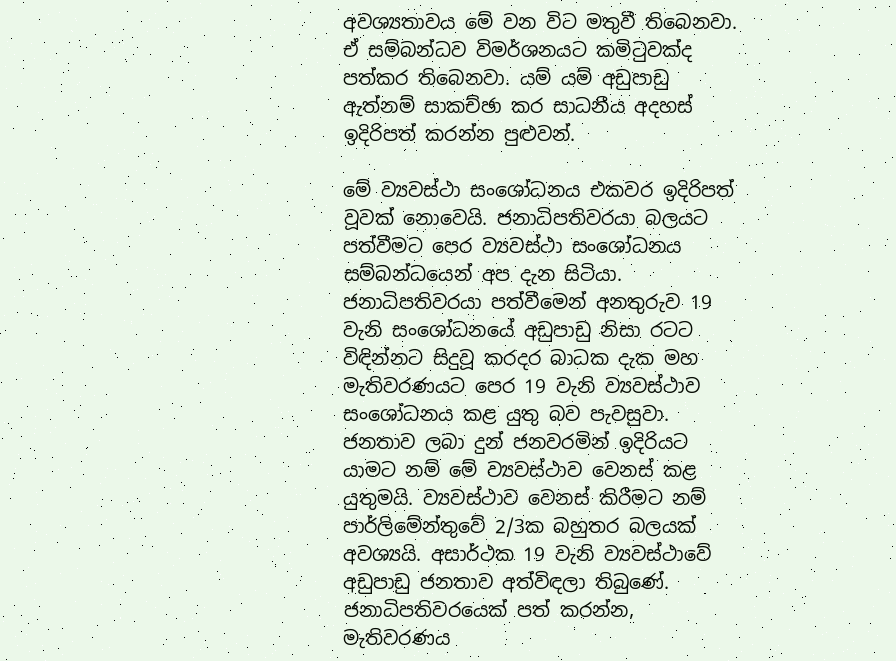අවශ්‍යතාවය මේ වන විට මතුවී තිබෙනවා. ඒ සම්බන්ධව විමර්ශනයට කමිටුවක්ද පත්කර තිබෙනවා. යම් යම් අඩුපාඩු ඇත්නම් සාකච්ඡා කර සාධනීය අදහස් ඉදිරිපත් කරන්න පුළුවන්.

මේ ව්‍යවස්ථා සංශෝධනය එකවර ඉදිරිපත් වූවක් නොවෙයි. ජනාධිපතිවරයා බලයට පත්වීමට පෙර ව්‍යවස්ථා සංශෝධනය සම්බන්ධයෙන් අප දැන සිටියා. ජනාධිපතිවරයා පත්වීමෙන් අනතුරුව 19 වැනි සංශෝධනයේ අඩුපාඩු නිසා රටට විඳින්නට සිදුවූ කරදර බාධක දැක මහ මැතිවරණයට පෙර 19 වැනි ව්‍යවස්ථාව සංශෝධනය කළ යුතු බව පැවසුවා. ජනතාව ලබා දුන් ජනවරමින් ඉදිරියට යාමට නම් මේ ව්‍යවස්ථාව වෙනස් කළ යුතුමයි. ව්‍යවස්ථාව වෙනස් කිරීමට නම් පාර්ලිමේන්තුවේ 2/3ක බහුතර බලයක් අවශ්‍යයි. අසාර්ථක 19 වැනි ව්‍යවස්ථාවේ අඩුපාඩු ජනතාව අත්විඳලා තිබුණේ. ජනාධිපතිවරයෙක් පත් කරන්න, මැතිවරණය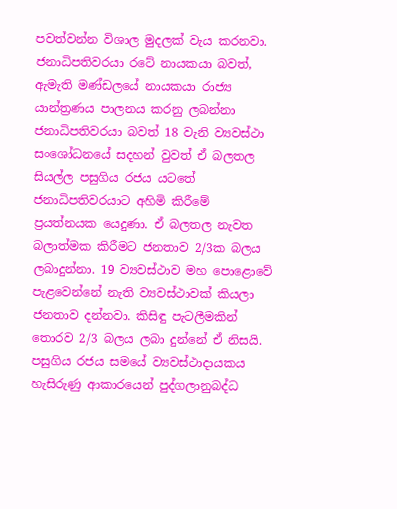පවත්වන්න විශාල මුදලක් වැය කරනවා. ජනාධිපතිවරයා රටේ නායකයා බවත්, ඇමැති මණ්ඩලයේ නායකයා රාජ්‍ය යාන්ත්‍රණය පාලනය කරනු ලබන්නා ජනාධිපතිවරයා බවත් 18 වැනි ව්‍යවස්ථා සංශෝධනයේ සදහන් වුවත් ඒ බලතල සියල්ල පසුගිය රජය යටතේ ජනාධිපතිවරයාට අහිමි කිරීමේ ප්‍රයත්නයක යෙදුණා. ඒ බලතල නැවත බලාත්මක කිරීමට ජනතාව 2/3ක බලය ලබාදුන්නා. 19 ව්‍යවස්ථාව මහ පොළොවේ පැළවෙන්නේ නැති ව්‍යවස්ථාවක් කියලා ජනතාව දන්නවා. කිසිඳු පැටලීමකින් තොරව 2/3 බලය ලබා දුන්නේ ඒ නිසයි. පසුගිය රජය සමයේ ව්‍යවස්ථාදායකය හැසිරුණු ආකාරයෙන් පුද්ගලානුබද්ධ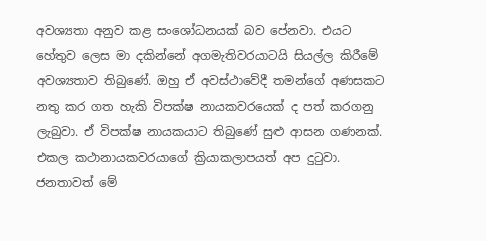අවශ්‍යතා අනුව කළ සංශෝධනයක් බව පේනවා. එයට හේතුව ලෙස මා දකින්නේ අගමැතිවරයාටයි සියල්ල කිරීමේ අවශ්‍යතාව තිබුණේ. ඔහු ඒ අවස්ථාවේදී තමන්ගේ අණසකට නතු කර ගත හැකි විපක්ෂ නායකවරයෙක් ද පත් කරගනු ලැබුවා. ඒ විපක්ෂ නායකයාට තිබුණේ සුළු ආසන ගණනක්. එකල කථානායකවරයාගේ ක්‍රියාකලාපයත් අප දුටුවා. ජනතාවත් මේ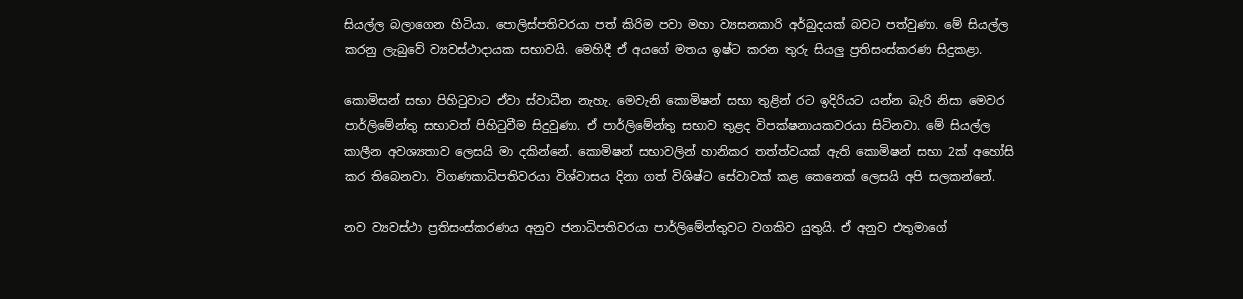සියල්ල බලාගෙන හිටියා. පොලිස්පතිවරයා පත් කිරිම පවා මහා ව්‍යසනකාරි අර්බුදයක් බවට පත්වුණා. මේ සියල්ල කරනු ලැබුවේ ව්‍යවස්ථාදායක සභාවයි. මෙහිදී ඒ අයගේ මතය ඉෂ්ට කරන තුරු සියලු ප්‍රතිසංස්කරණ සිදුකළා.

කොමිසන් සභා පිහිටුවාට ඒවා ස්වාධීන නැහැ. මෙවැනි කොමිෂන් සභා තුළින් රට ඉදිරියට යන්න බැරි නිසා මෙවර පාර්ලිමේන්තු සභාවත් පිහිටුවීම සිදුවුණා. ඒ පාර්ලිමේන්තු සභාව තුළද විපක්ෂනායකවරයා සිටිනවා. මේ සියල්ල කාලීන අවශ්‍යතාව ලෙසයි මා දකින්නේ. කොමිෂන් සභාවලින් හානිකර තත්ත්වයක් ඇති කොමිෂන් සභා 2ක් අහෝසි කර තිබෙනවා. විගණකාධිපතිවරයා විශ්වාසය දිනා ගත් විශිෂ්ට සේවාවක් කළ කෙනෙක් ලෙසයි අපි සලකන්නේ.

නව ව්‍යවස්ථා ප්‍රතිසංස්කරණය අනුව ජනාධිපතිවරයා පාර්ලිමේන්තුවට වගකිව යුතුයි. ඒ අනුව එතුමාගේ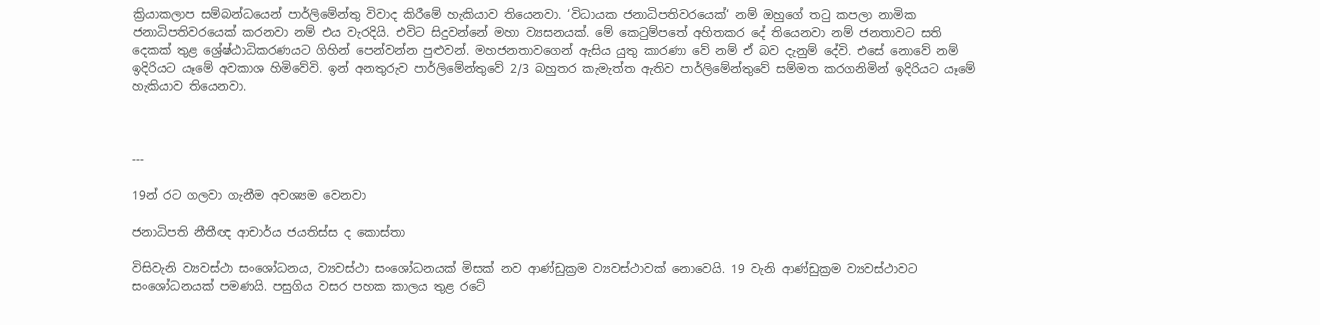ක්‍රියාකලාප සම්බන්ධයෙන් පාර්ලිමේන්තු විවාද කිරීමේ හැකියාව තියෙනවා. ‘විධායක ජනාධිපතිවරයෙක්‘ නම් ඔහුගේ තටු කපලා නාමික ජනාධිපතිවරයෙක් කරනවා නම් එය වැරදියි. එවිට සිදුවන්නේ මහා ව්‍යසනයක්. මේ කෙටුම්පතේ අහිතකර දේ තියෙනවා නම් ජනතාවට සති දෙකක් තුළ ශ්‍රේෂ්ඨාධිකරණයට ගිහින් පෙන්වන්න පුළුවන්. මහජනතාවගෙන් ඇසිය යුතු කාරණා වේ නම් ඒ බව දැනුම් දේවි. එසේ ‍නොවේ නම් ඉදිරියට යෑමේ අවකාශ හිමිවේවි. ඉන් අනතුරුව පාර්ලිමේන්තුවේ 2/3 බහුතර කැමැත්ත ඇතිව පාර්ලිමේන්තුවේ සම්මත කරගනිමින් ඉදිරියට යෑමේ හැකියාව තියෙනවා.



---

19න් රට ගලවා ගැනීම අවශ්‍යම වෙනවා

ජනාධිපති නීතීඥ ආචාර්ය ජයතිස්ස ද කොස්තා

විසිවැනි ව්‍යවස්ථා සං‍ශෝධනය, ව්‍යවස්ථා සංශෝධනයක් මිසක් නව ආණ්ඩුක්‍රම ව්‍යවස්ථාවක් නොවෙයි. 19 වැනි ආණ්ඩුක්‍රම ව්‍යවස්ථාවට සංශෝධනයක් පමණයි. පසුගිය වසර පහක කාලය තුළ රටේ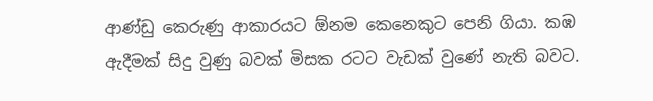ආණ්ඩු කෙරුණු ආකාරයට ඕනම කෙනෙකුට පෙනි ගියා. කඹ ඇදීමක් සිදු වුණු බවක් මිසක රටට වැඩක් වුණේ නැති බවට.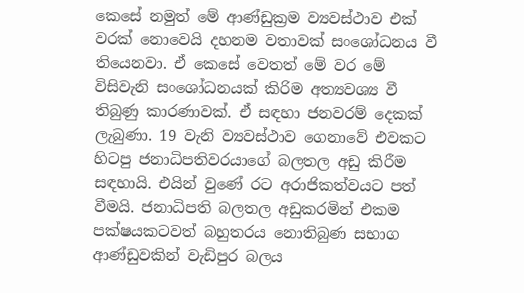කෙසේ නමුත් මේ ආණ්ඩුක්‍රම ව්‍යවස්ථාව එක් වරක් නොවෙයි දහනම වතාවක් සංශෝධනය වී තියෙනවා. ඒ කෙසේ වෙතත් මේ වර මේ විසිවැනි සංශෝධනයක් කිරිම අත්‍යවශ්‍ය වී තිබුණු කාරණාවක්. ඒ සඳහා ජනවරම් දෙකක් ලැබුණා. 19 වැනි ව්‍යවස්ථාව ගෙනාවේ එවකට හිටපු ජනාධිපතිවරයාගේ බලතල අඩු කිරීම සඳහායි. එයින් වුණේ රට අරාජිකත්වයට පත් වීමයි. ජනාධිපති බලතල අඩුකරමින් එකම පක්ෂයකටවත් බහුතරය නොතිබුණ සභාග ආණ්ඩුවකින් වැඩිපුර බලය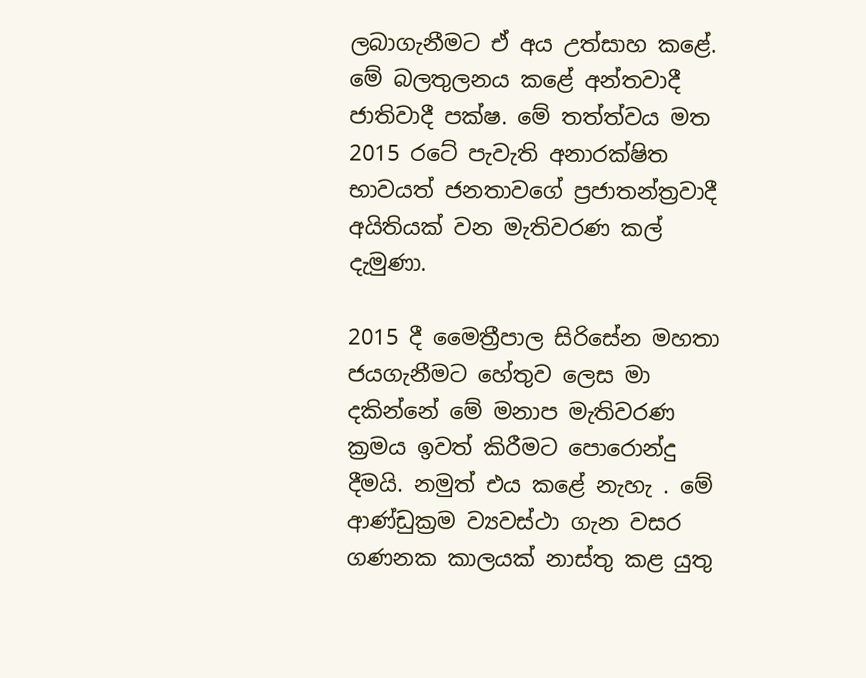ලබාගැනීමට ඒ අය උත්සාහ කළේ. මේ බලතුලනය කළේ අන්තවාදී ජාතිවාදී පක්ෂ. මේ තත්ත්වය මත 2015 රටේ පැවැති අනාරක්ෂිත භාවයත් ජනතාවගේ ප්‍රජාතන්ත්‍රවාදී අයිතියක් වන මැතිවරණ කල් දැමුණා.

2015 දී මෛත්‍රීපාල සිරිසේන මහතා ජයගැනීමට හේතුව ලෙස මා දකින්නේ මේ මනාප මැතිවරණ ක්‍රමය ඉවත් කිරීමට පොරොන්දු දීමයි. නමුත් එය කළේ නැහැ . මේ ආණ්ඩුක්‍රම ව්‍යවස්ථා ගැන වසර ගණනක කාලයක් නාස්තු කළ යුතු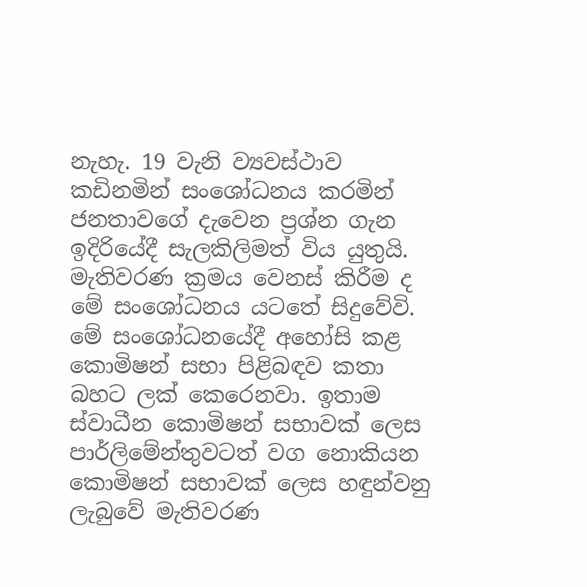නැහැ. 19 වැනි ව්‍යවස්ථාව කඩිනමින් සංශෝධනය කරමින් ජනතාවගේ දැවෙන ප්‍රශ්න ගැන ඉදිරියේදී සැලකිලිමත් විය යුතුයි. මැතිවරණ ක්‍රමය වෙනස් කිරීම ද මේ සංශෝධනය යටතේ සිදුවේවි. මේ සංශෝධනයේදී අහෝසි කළ කොමිෂන් සභා පිළිබඳව කතා බහට ලක් කෙරෙනවා. ඉතාම ස්වාධීන කොමිෂන් සභාවක් ලෙස පාර්ලිමේන්තුවටත් වග නොකියන කොමිෂන් සභාවක් ලෙස හඳුන්වනු ලැබුවේ මැතිවරණ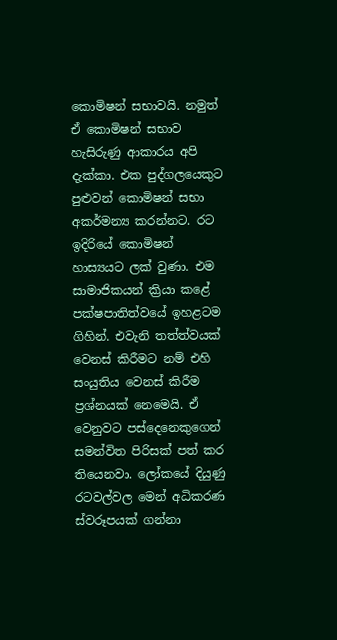කොමිෂන් සභාවයි. නමුත් ඒ කොමිෂන් සභාව හැසිරුණු ආකාරය අපි දැක්කා. එක පුද්ගලයෙකුට පුළුවන් කොමිෂන් සභා අකර්මන්‍ය කරන්නට. රට ඉදිරියේ කොමිෂන් හාස්‍යයට ලක් වුණා. එම සාමාජිකයන් ක්‍රියා කළේ පක්ෂපාතිත්වයේ ඉහළටම ගිහින්. එවැනි තත්ත්වයක් වෙනස් කිරීමට නම් එහි සංයුතිය වෙනස් කිරීම ප්‍රශ්නයක් නෙමෙයි. ඒ වෙනුවට පස්දෙනෙකුගෙන් සමන්විත පිරිසක් පත් කර තියෙනවා. ලෝකයේ දියුණු රටවල්වල මෙන් අධිකරණ ස්වරූපයක් ගන්නා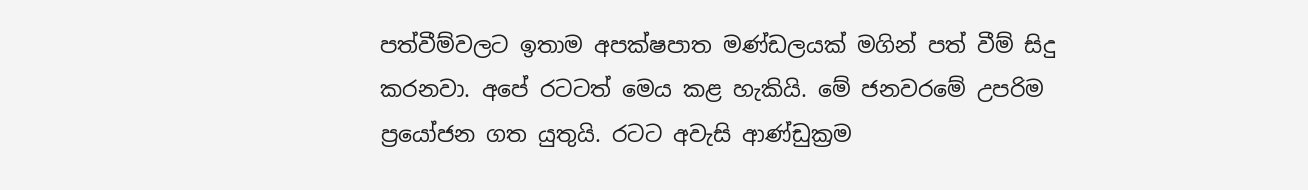පත්වීම්වලට ඉතාම අපක්ෂපාත මණ්ඩලයක් මගින් පත් වීම් සිදු කරනවා. අපේ රටටත් මෙය කළ හැකියි. මේ ජනවරමේ උපරිම ප්‍රයෝජන ගත යුතුයි. රටට අවැසි ආණ්ඩුක්‍රම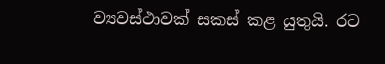ව්‍යවස්ථාවක් සකස් කළ යුතුයි. රට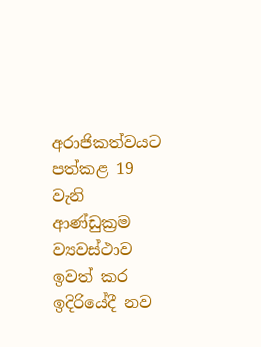අරාජිකත්වයට පත්කළ 19 වැනි ආණ්ඩුක්‍රම ව්‍යවස්ථාව ඉවත් කර ඉදිරියේදී නව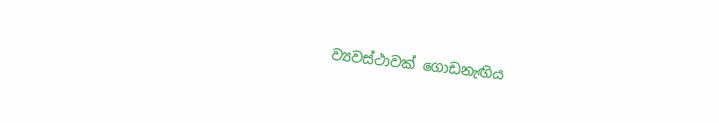ව්‍යවස්ථාවක් ගොඩනැඟිය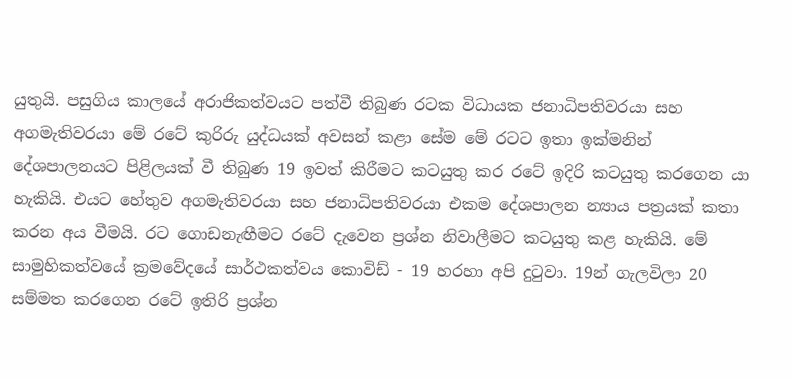යුතුයි. පසුගිය කාලයේ අරාජිකත්වයට පත්වී තිබුණ රටක විධායක ජනාධිපතිවරයා සහ අගමැතිවරයා මේ රටේ කුරිරු යුද්ධයක් අවසන් කළා සේම මේ රටට ඉතා ඉක්මනින් දේශපාලනයට පිළිලයක් වී තිබුණ 19 ඉවත් කිරීමට කටයුතු කර රටේ ඉදිරි කටයුතු කරගෙන යා හැකියි. එයට හේතුව අගමැතිවරයා සහ ජනාධිපතිවරයා එකම දේශපාලන න්‍යාය පත්‍රයක් කතා කරන අය වීමයි. රට ගොඩනැඟීමට රටේ දැවෙන ප්‍රශ්න නිවාලීමට කටයුතු කළ හැකියි. මේ සාමුහිකත්වයේ ක්‍රමවේදයේ සාර්ථකත්වය කොවිඩ් - 19 හරහා අපි දුටුවා. 19න් ගැලවිලා 20 සම්මත කරගෙන රටේ ඉතිරි ප්‍රශ්න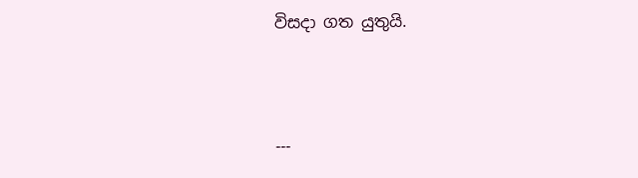විසදා ගත යුතුයි.



---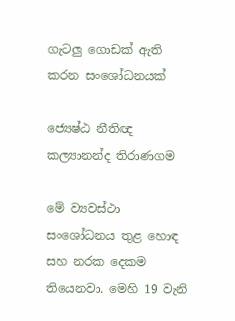ගැටලු ගොඩක් ඇති කරන සංශෝධනයක්

ජ්‍යෙෂ්ඨ නීතිඥ කල්‍යානන්ද තිරාණගම

මේ ව්‍යවස්ථා සංශෝධනය තුළ හොඳ සහ නරක දෙකම තියෙනවා. මෙහි 19 වැනි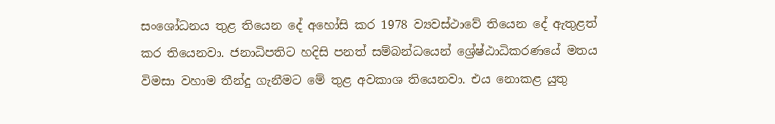සංශෝධනය තුළ තියෙන දේ අහෝසි කර 1978 ව්‍යවස්ථාවේ තියෙන දේ ඇතුළත් කර තියෙනවා. ජනාධිපතිට හදිසි පනත් සම්බන්ධයෙන් ශ්‍රේෂ්ඨාධිකරණයේ මතය විමසා වහාම තීන්දු ගැනීමට මේ තුළ අවකාශ තියෙනවා. එය නොකළ යුතු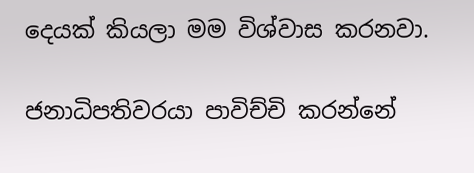දෙයක් කියලා මම විශ්වාස කරනවා.

ජනාධිපතිවරයා පාවිච්චි කරන්නේ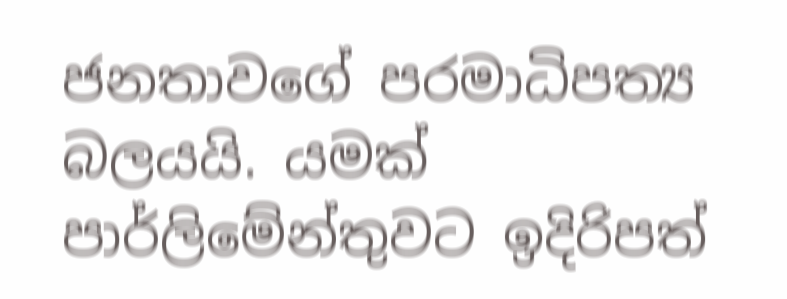ජනතාවගේ පරමාධිපත්‍ය බලයයි. යමක් පාර්ලිමේන්තුවට ඉදිරිපත්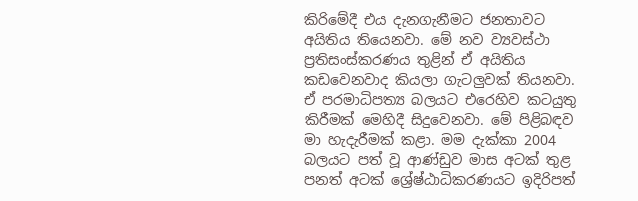කිරිමේදී එය දැනගැනීමට ජනතාවට අයිතිය තියෙනවා. මේ නව ව්‍යවස්ථා ප්‍රතිසංස්කරණය තුළින් ඒ අයිතිය කඩවෙනවාද කියලා ගැටලුවක් තියනවා. ඒ පරමාධිපත්‍ය බලයට එරෙහිව කටයුතු කිරීමක් මෙහිදී සිදුවෙනවා. මේ පිළිබඳව මා හැදැරීමක් කළා. මම දැක්කා 2004 බලයට පත් වූ ආණ්ඩුව මාස අටක් තුළ පනත් අටක් ශ්‍රේෂ්ඨාධිකරණයට ඉදිරිපත්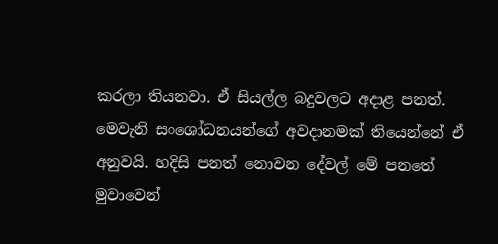කරලා තියනවා. ඒ සියල්ල බදුවලට අදාළ පනත්. මෙවැනි සංශෝධනයන්ගේ අවදානමක් තියෙන්නේ ඒ අනුවයි. හදිසි පනත් නොවන දේවල් මේ පනතේ මුවාවෙන්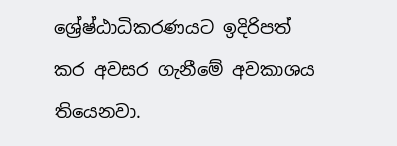ශ්‍රේෂ්ඨාධිකරණයට ඉදිරිපත් කර අවසර ගැනීමේ අවකාශය තියෙනවා.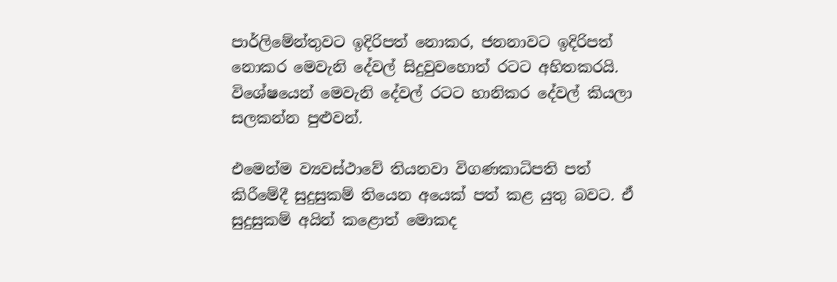පාර්ලිමේන්තුවට ඉදිරිපත් නොකර, ජනනාවට ඉදිරිපත් නොකර මෙවැනි දේවල් සිදුවුවහොත් රටට අහිතකරයි. විශේෂයෙන් මෙවැනි දේවල් රටට හානිකර දේවල් කියලා සලකන්න පුළුවන්.

එමෙන්ම ව්‍යවස්ථාවේ තියනවා විගණකාධිපති පත් කිරීමේදී සුදුසුකම් තියෙන අයෙක් පත් කළ යුතු බවට. ඒ සුදුසුකම් අයින් කළොත් මොකද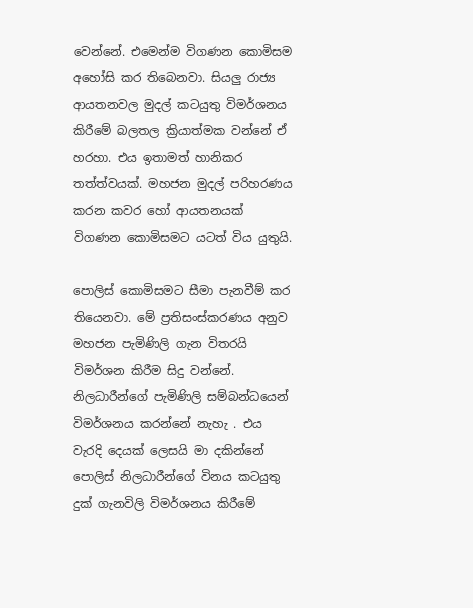වෙන්නේ. එමෙන්ම විගණන කොමිසම අහෝසි කර තිබෙනවා. සියලු රාජ්‍ය ආයතනවල මුදල් කටයුතු විමර්ශනය කිරීමේ බලතල ක්‍රියාත්මක වන්නේ ඒ හරහා. එය ඉතාමත් හානිකර තත්ත්වයක්. මහජන මුදල් පරිහරණය කරන කවර හෝ ආයතනයක් විගණන කොමිසමට යටත් විය යුතුයි.

පොලිස් කොමිසමට සීමා පැනවීම් කර තියෙනවා. මේ ප්‍රතිසංස්කරණය අනුව මහජන පැමිණිලි ගැන විතරයි විමර්ශන කිරීම සිදු වන්නේ. නිලධාරීන්ගේ පැමිණිලි සම්බන්ධයෙන් විමර්ශනය කරන්නේ නැහැ . එය වැරදි දෙයක් ලෙසයි මා දකින්නේ පොලිස් නිලධාරීන්ගේ විනය කටයුතු දුක් ගැනවිලි විමර්ශනය කිරීමේ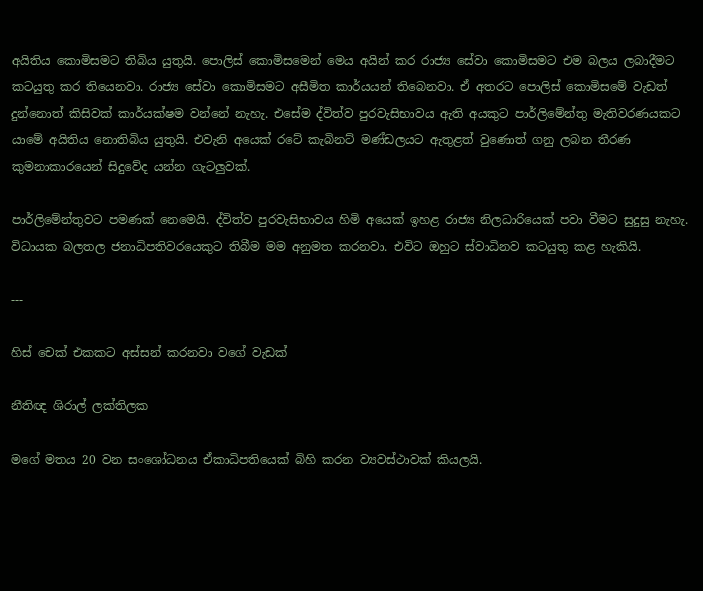අයිතිය කොමිසමට තිබිය යුතුයි. පොලිස් කොමිසමෙන් මෙය අයින් කර රාජ්‍ය සේවා කොමිසමට එම බලය ලබාදීමට කටයුතු කර තියෙනවා. රාජ්‍ය සේවා කොමිසමට අසීමිත කාර්යයන් තිබෙනවා. ඒ අතරට පොලිස් කොමිසමේ වැඩත් දුන්නොත් කිසිවක් කාර්යක්ෂම වන්නේ නැහැ. එසේම ද්විත්ව පුරවැසිභාවය ඇති අයකුට පාර්ලිමේන්තු මැතිවරණයකට යාමේ අයිතිය නොතිබිය යුතුයි. එවැනි අයෙක් රටේ කැබිනට් මණ්ඩලයට ඇතුළත් වුණොත් ගනු ලබන තීරණ කුමනාකාරයෙන් සිදුවේද යන්න ගැටලුවක්.

පාර්ලිමේන්තුවට පමණක් නෙමෙයි. ද්විත්ව පුරවැසිභාවය හිමි අයෙක් ඉහළ රාජ්‍ය නිලධාරියෙක් පවා වීමට සුදුසු නැහැ. විධායක බලතල ජනාධිපතිවරයෙකුට තිබීම මම අනුමත කරනවා. එවිට ඔහුට ස්වාධිනව කටයුතු කළ හැකියි.

---

හිස් චෙක් එකකට අස්සන් කරනවා වගේ වැඩක්

නීතිඥ ශිරාල් ලක්තිලක

මගේ මතය 20 වන සංශෝධනය ඒකාධිපතියෙක් බිහි කරන ව්‍යවස්ථාවක් කියලයි.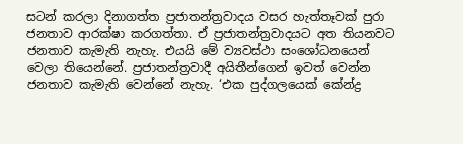සටන් කරලා දිනාගත්ත ප්‍රජාතන්ත්‍රවාදය වසර හැත්තෑවක් පුරා ජනතාව ආරක්ෂා කරගත්තා. ඒ ප්‍රජාතන්ත්‍රවාදයට අත තියනවට ජනතාව කැමැති නැහැ. එයයි මේ ව්‍යවස්ථා සංශෝධනයෙන් වෙලා තියෙන්නේ. ප්‍රජාතන්ත්‍රවාදී අයිතීන්ගෙන් ඉවත් වෙන්න ජනතාව කැමැති වෙන්නේ නැහැ. ‘එක පුද්ගලයෙක් කේන්ද්‍ර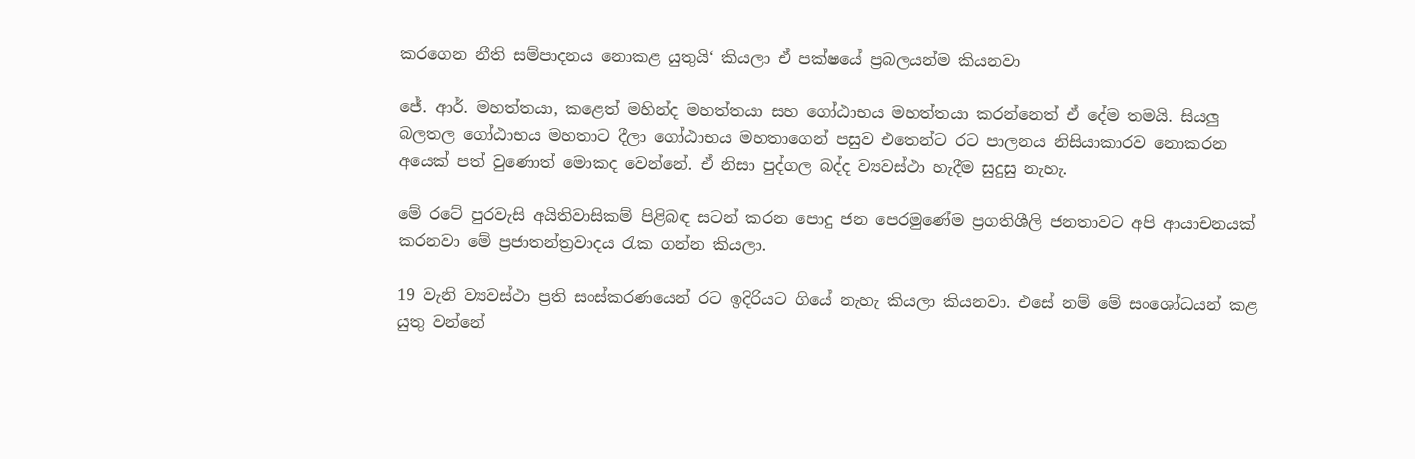කරගෙන නීති සම්පාදනය නොකළ යුතුයි‘ කියලා ඒ පක්ෂයේ ප්‍රබලයන්ම කියනවා

ජේ. ආර්. මහත්තයා, කළෙත් මහින්ද මහත්තයා සහ ගෝඨාභය මහත්තයා කරන්නෙත් ඒ දේම තමයි. සියලු බලතල ගෝඨාභය මහතාට දීලා ගෝඨාභය මහතාගෙන් පසුව එතෙන්ට රට පාලනය නිසියාකාරව නොකරන අයෙක් පත් වුණොත් මොකද වෙන්නේ. ඒ නිසා පුද්ගල බද්ද ව්‍යවස්ථා හැදීම සුදුසු නැහැ.

මේ රටේ පුරවැසි අයිතිවාසිකම් පිළිබඳ සටන් කරන පොදු ජන පෙරමුණේම ප්‍රගතිශීලි ජනතාවට අපි ආයාචනයක් කරනවා මේ ප්‍රජාතන්ත්‍රවාදය රැක ගන්න කියලා.

19 වැනි ව්‍යවස්ථා ප්‍රති සංස්කරණයෙන් රට ඉදිරියට ගියේ නැහැ කියලා කියනවා. එසේ නම් මේ සංශෝධයන් කළ යුතු වන්නේ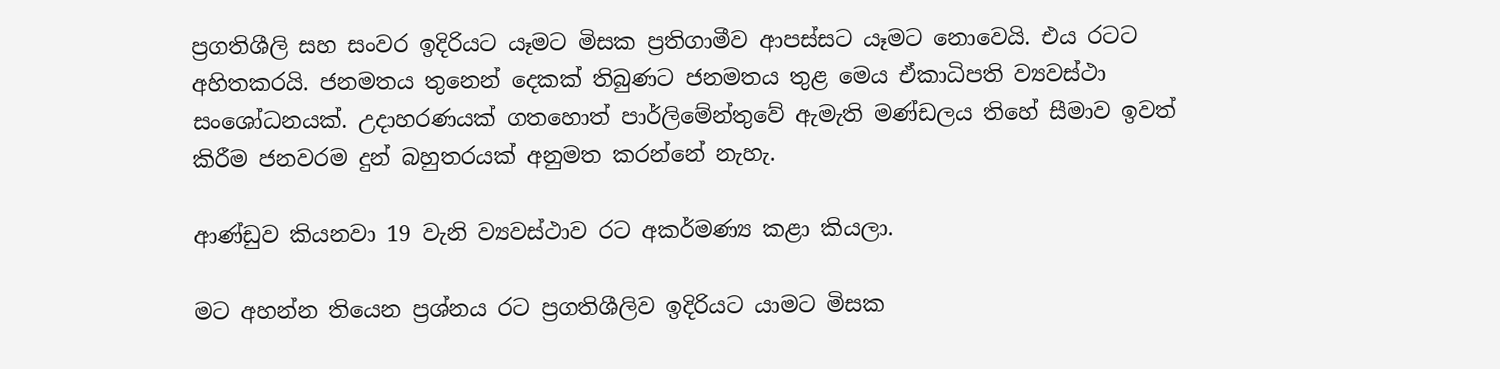ප්‍රගතිශීලි සහ සංවර ඉදිරියට යෑමට මිසක ප්‍රතිගාමීව ආපස්සට යෑමට නොවෙයි. එය රටට අහිතකරයි. ජනමතය තුනෙන් දෙකක් තිබුණට ජනමතය තුළ මෙය ඒකාධිපති ව්‍යවස්ථා සංශෝධනයක්. උදාහරණයක් ගතහොත් පාර්ලිමේන්තුවේ ඇමැති මණ්ඩලය තිහේ සීමාව ඉවත් කිරීම ජනවරම දුන් බහුතරයක් අනුමත කරන්නේ නැහැ.

ආණ්ඩුව කියනවා 19 වැනි ව්‍යවස්ථාව රට අකර්මණ්‍ය කළා කියලා.

මට අහන්න තියෙන ප්‍රශ්නය රට ප්‍රගතිශීලිව ඉදිරියට යාමට මිසක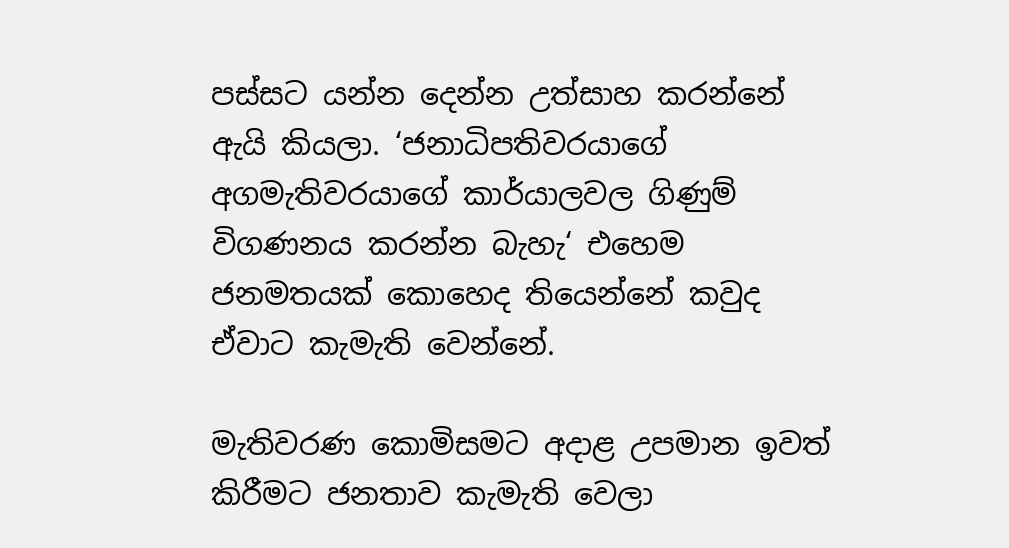පස්සට යන්න දෙන්න උත්සාහ කරන්නේ ඇයි කියලා. ‘ජනාධිපතිවරයාගේ අගමැතිවරයාගේ කාර්යාලවල ගිණුම් විගණනය කරන්න බැහැ‘ එහෙම ජනමතයක් කොහෙද තියෙන්නේ කවුද ඒවාට කැමැති වෙන්නේ.

මැතිවරණ කොමිසමට අදාළ උපමාන ඉවත් කිරීමට ජනතාව කැමැති වෙලා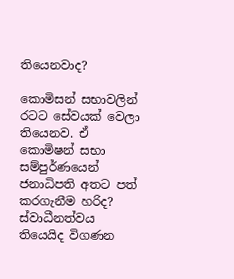තියෙනවාද?

කොමිසන් සභාවලින් රටට සේවයක් වෙලා තියෙනව. ඒ කොමිෂන් සභා සම්පුර්ණයෙන් ජනාධිපති අතට පත් කරගැනීම හරිද? ස්වාධීනත්වය තියෙයිද විගණන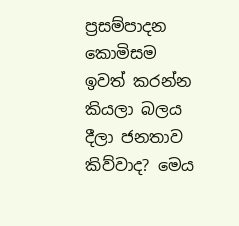ප්‍රසම්පාදන කොමිසම ඉවත් කරන්න කියලා බලය දීලා ජනතාව කිව්වාද? මෙය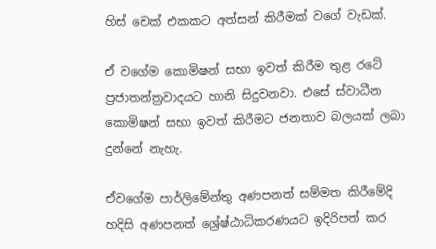හිස් චෙක් එකකට අත්සන් කිරීමක් වගේ වැඩක්.

ඒ වගේම කොමිෂන් සභා ඉවත් කිරීම තුළ රටේ ප්‍රජාතන්ත්‍රවාදයට හානි සිදුවනවා. එසේ ස්වාධීන කොමිෂන් සභා ඉවත් කිරීමට ජනතාව බලයක් ලබා දුන්නේ නැහැ.

ඒවගේම පාර්ලිමේන්තු අණපනත් සම්මත කිරීමේදි හදිසි අණපනත් ශ්‍රේෂ්ඨාධිකරණයට ඉදිරිපත් කර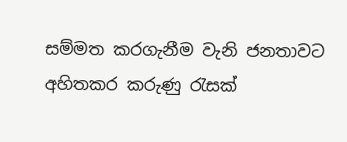සම්මත කරගැනීම වැනි ජනතාවට අහිතකර කරුණු රැසක්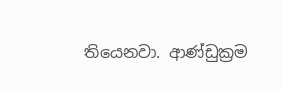තියෙනවා. ආණ්ඩුක්‍රම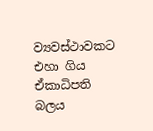ව්‍යවස්ථාවකට එහා ගිය ඒකාධිපති බලය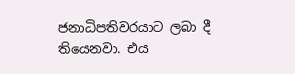ජනාධිපතිවරයාට ලබා දී තියෙනවා. එය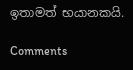ඉතාමත් භයානකයි.

Comments